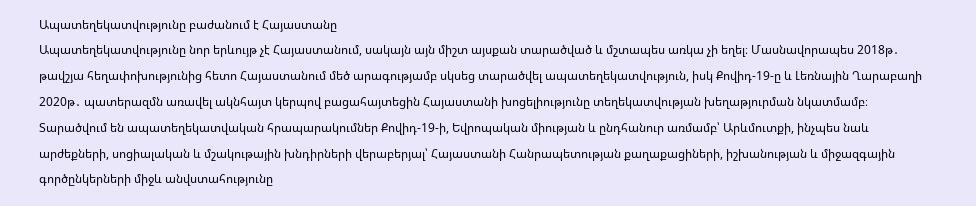Ապատեղեկատվությունը բաժանում է Հայաստանը
Ապատեղեկատվությունը նոր երևույթ չէ Հայաստանում, սակայն այն միշտ այսքան տարածված և մշտապես առկա չի եղել։ Մասնավորապես 2018թ․ թավշյա հեղափոխությունից հետո Հայաստանում մեծ արագությամբ սկսեց տարածվել ապատեղեկատվություն, իսկ Քովիդ-19-ը և Լեռնային Ղարաբաղի 2020թ․ պատերազմն առավել ակնհայտ կերպով բացահայտեցին Հայաստանի խոցելիությունը տեղեկատվության խեղաթյուրման նկատմամբ։
Տարածվում են ապատեղեկատվական հրապարակումներ Քովիդ-19-ի, Եվրոպական միության և ընդհանուր առմամբ՝ Արևմուտքի, ինչպես նաև արժեքների, սոցիալական և մշակութային խնդիրների վերաբերյալ՝ Հայաստանի Հանրապետության քաղաքացիների, իշխանության և միջազգային գործընկերների միջև անվստահությունը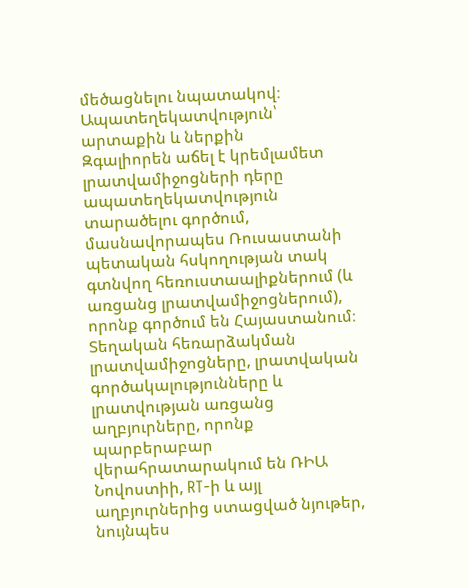մեծացնելու նպատակով։
Ապատեղեկատվություն՝ արտաքին և ներքին
Զգալիորեն աճել է կրեմլամետ լրատվամիջոցների դերը ապատեղեկատվություն տարածելու գործում, մասնավորապես Ռուսաստանի պետական հսկողության տակ գտնվող հեռուստաալիքներում (և առցանց լրատվամիջոցներում), որոնք գործում են Հայաստանում։ Տեղական հեռարձակման լրատվամիջոցները, լրատվական գործակալությունները և լրատվության առցանց աղբյուրները, որոնք պարբերաբար վերահրատարակում են ՌԻԱ Նովոստիի, RT-ի և այլ աղբյուրներից ստացված նյութեր, նույնպես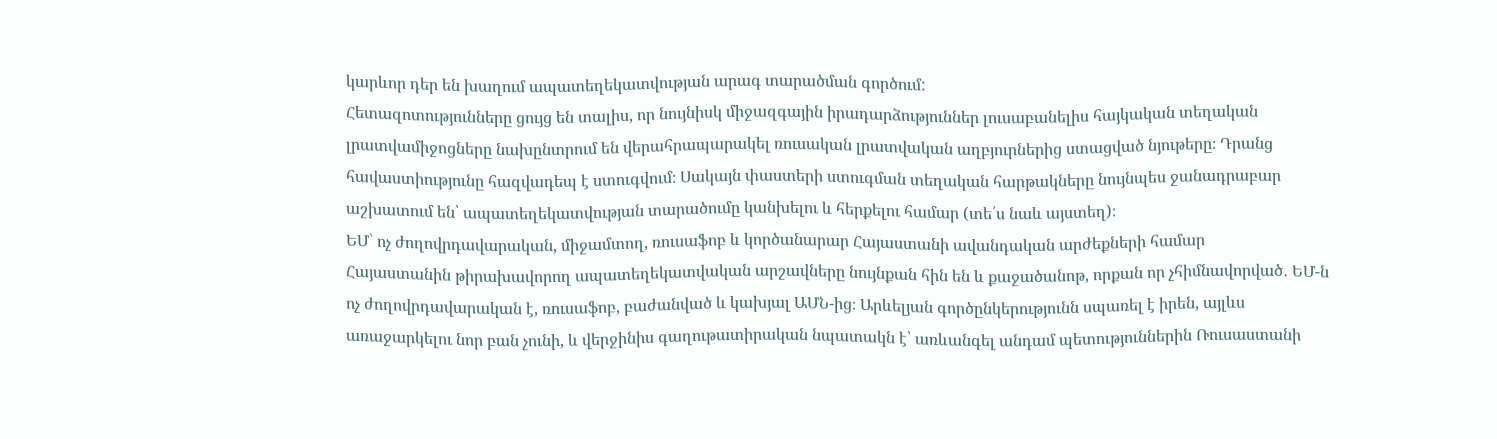կարևոր դեր են խաղում ապատեղեկատվության արագ տարածման գործում:
Հետազոտությունները ցույց են տալիս, որ նույնիսկ միջազգային իրադարձություններ լուսաբանելիս հայկական տեղական լրատվամիջոցները նախընտրում են վերահրապարակել ռուսական լրատվական աղբյուրներից ստացված նյութերը։ Դրանց հավաստիությունը հազվադեպ է ստուգվում։ Սակայն փաստերի ստուգման տեղական հարթակները նույնպես ջանադրաբար աշխատում են՝ ապատեղեկատվության տարածումը կանխելու և հերքելու համար (տե՛ս նաև այստեղ)։
ԵՄ՝ ոչ ժողովրդավարական, միջամտող, ռուսաֆոբ և կործանարար Հայաստանի ավանդական արժեքների համար
Հայաստանին թիրախավորող ապատեղեկատվական արշավները նույնքան հին են և քաջածանոթ, որքան որ չհիմնավորված․ ԵՄ-ն ոչ ժողովրդավարական է, ռուսաֆոբ, բաժանված և կախյալ ԱՄՆ-ից։ Արևելյան գործընկերությունն սպառել է իրեն, այլևս առաջարկելու նոր բան չունի, և վերջինիս գաղութատիրական նպատակն է՝ առևանգել անդամ պետություններին Ռուսաստանի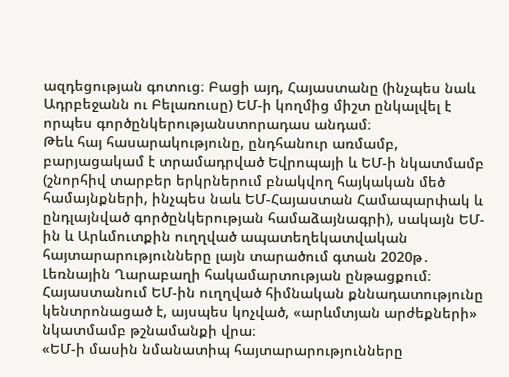ազդեցության գոտուց։ Բացի այդ, Հայաստանը (ինչպես նաև Ադրբեջանն ու Բելառուսը) ԵՄ-ի կողմից միշտ ընկալվել է որպես գործընկերությանստորադաս անդամ։
Թեև հայ հասարակությունը, ընդհանուր առմամբ, բարյացակամ է տրամադրված Եվրոպայի և ԵՄ-ի նկատմամբ (շնորհիվ տարբեր երկրներում բնակվող հայկական մեծ համայնքների, ինչպես նաև ԵՄ-Հայաստան Համապարփակ և ընդլայնված գործընկերության համաձայնագրի), սակայն ԵՄ-ին և Արևմուտքին ուղղված ապատեղեկատվական հայտարարությունները լայն տարածում գտան 2020թ․ Լեռնային Ղարաբաղի հակամարտության ընթացքում։
Հայաստանում ԵՄ-ին ուղղված հիմնական քննադատությունը կենտրոնացած է, այսպես կոչված, «արևմտյան արժեքների» նկատմամբ թշնամանքի վրա։
«ԵՄ-ի մասին նմանատիպ հայտարարությունները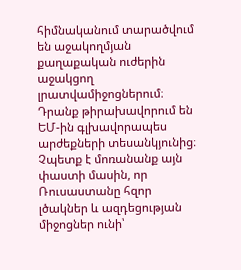հիմնականում տարածվում են աջակողմյան քաղաքական ուժերին աջակցող լրատվամիջոցներում։ Դրանք թիրախավորում են ԵՄ-ին գլխավորապես արժեքների տեսանկյունից։ Չպետք է մոռանանք այն փաստի մասին, որ Ռուսաստանը հզոր լծակներ և ազդեցության միջոցներ ունի՝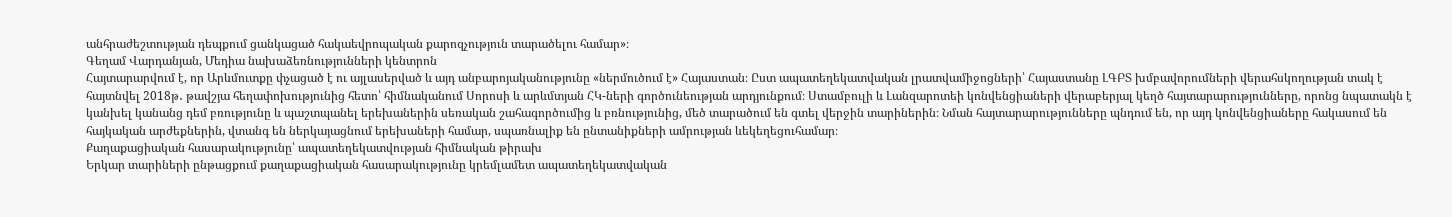անհրաժեշտության դեպքում ցանկացած հակաեվրոպական քարոզչություն տարածելու համար»։
Գեղամ Վարդանյան, Մեդիա նախաձեռնությունների կենտրոն
Հայտարարվում է, որ Արևմուտքը փչացած է ու այլասերված և այդ անբարոյականությունը «ներմուծում է» Հայաստան։ Ըստ ապատեղեկատվական լրատվամիջոցների՝ Հայաստանը ԼԳԲՏ խմբավորումների վերահսկողության տակ է հայտնվել 2018թ․ թավշյա հեղափոխությունից հետո՝ հիմնականում Սորոսի և արևմտյան ՀԿ-ների գործունեության արդյունքում։ Ստամբուլի և Լանզարոտեի կոնվենցիաների վերաբերյալ կեղծ հայտարարությունները, որոնց նպատակն է կանխել կանանց դեմ բռությունը և պաշտպանել երեխաներին սեռական շահագործումից և բռնությունից, մեծ տարածում են գտել վերջին տարիներին։ Նման հայտարարությունները պնդում են, որ այդ կոնվենցիաները հակասում են հայկական արժեքներին, վտանգ են ներկայացնում երեխաների համար, սպառնալիք են ընտանիքների ամրության ևեկեղեցուհամար։
Քաղաքացիական հասարակությունը՝ ապատեղեկատվության հիմնական թիրախ
Երկար տարիների ընթացքում քաղաքացիական հասարակությունը կրեմլամետ ապատեղեկատվական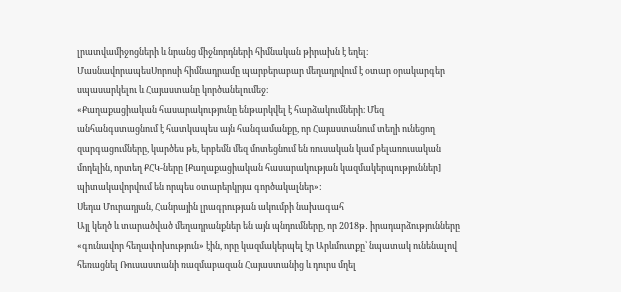լրատվամիջոցների և նրանց միջնորդների հիմնական թիրախն է եղել։ ՄասնավորապեսՍորոսի հիմնադրամը պարբերաբար մեղադրվում է օտար օրակարգեր սպասարկելու և Հայաստանը կործանելումեջ։
«Քաղաքացիական հասարակությունը ենթարկվել է հարձակումների։ Մեզ անհանգստացնում է հատկապես այն հանգամանքը, որ Հայաստանում տեղի ունեցող զարգացումները, կարծես թե, երբեմն մեզ մոտեցնում են ռուսական կամ բելառուսական մոդելին, որտեղ ՔՀԿ-ները [Քաղաքացիական հասարակության կազմակերպություններ] պիտակավորվում են որպես օտարերկրյա գործակալներ»:
Սեդա Մուրադյան, Հանրային լրագրության ակումբի նախագահ
Այլ կեղծ և տարածված մեղադրանքներ են այն պնդումները, որ 2018թ․ իրադարձությունները «գունավոր հեղափոխություն» էին, որը կազմակերպել էր Արևմուտքը՝ նպատակ ունենալով հեռացնել Ռուսաստանի ռազմաբազան Հայաստանից և դուրս մղել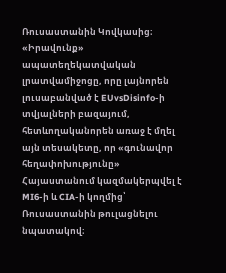Ռուսաստանին Կովկասից։ «Իրավունք» ապատեղեկատվական լրատվամիջոցը, որը լայնորեն լուսաբանված է EUvsDisinfo-ի տվյալների բազայում, հետևողականորեն առաջ է մղել այն տեսակետը, որ «գունավոր հեղափոխությունը» Հայաստանում կազմակերպվել է MI6-ի և CIA-ի կողմից՝ Ռուսաստանին թուլացնելու նպատակով։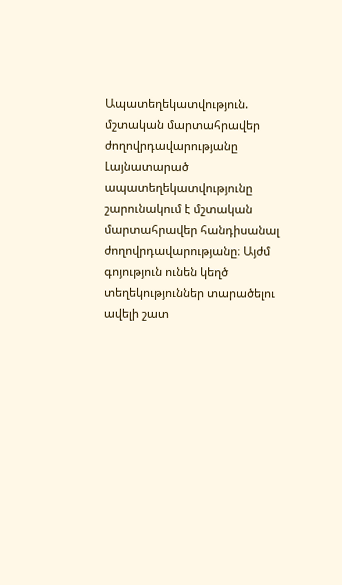Ապատեղեկատվություն. մշտական մարտահրավեր ժողովրդավարությանը
Լայնատարած ապատեղեկատվությունը շարունակում է մշտական մարտահրավեր հանդիսանալ ժողովրդավարությանը։ Այժմ գոյություն ունեն կեղծ տեղեկություններ տարածելու ավելի շատ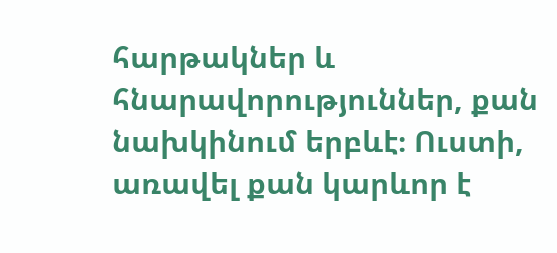հարթակներ և հնարավորություններ, քան նախկինում երբևէ։ Ուստի, առավել քան կարևոր է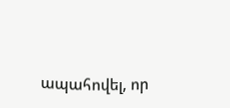ապահովել, որ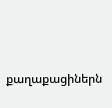քաղաքացիներն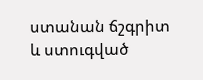ստանան ճշգրիտ և ստուգված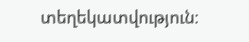տեղեկատվություն։